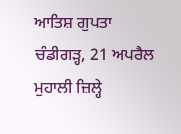ਆਤਿਸ਼ ਗੁਪਤਾ
ਚੰਡੀਗੜ੍ਹ, 21 ਅਪਰੈਲ
ਮੁਹਾਲੀ ਜ਼ਿਲ੍ਹੇ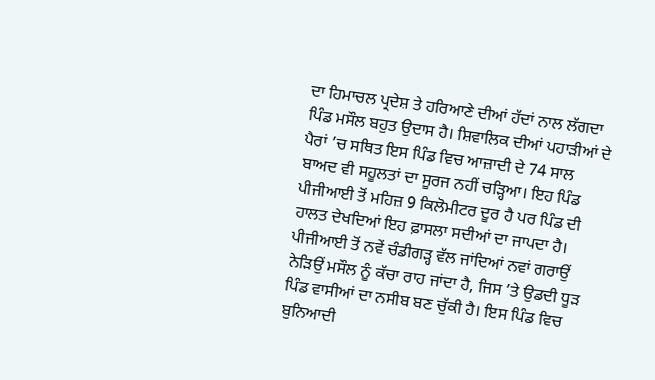ਦਾ ਹਿਮਾਚਲ ਪ੍ਰਦੇਸ਼ ਤੇ ਹਰਿਆਣੇ ਦੀਆਂ ਹੱਦਾਂ ਨਾਲ ਲੱਗਦਾ ਪਿੰਡ ਮਸੌਲ ਬਹੁਤ ਉਦਾਸ ਹੈ। ਸ਼ਿਵਾਲਿਕ ਦੀਆਂ ਪਹਾੜੀਆਂ ਦੇ ਪੈਰਾਂ ’ਚ ਸਥਿਤ ਇਸ ਪਿੰਡ ਵਿਚ ਆਜ਼ਾਦੀ ਦੇ 74 ਸਾਲ ਬਾਅਦ ਵੀ ਸਹੂਲਤਾਂ ਦਾ ਸੂਰਜ ਨਹੀਂ ਚੜ੍ਹਿਆ। ਇਹ ਪਿੰਡ ਪੀਜੀਆਈ ਤੋਂ ਮਹਿਜ਼ 9 ਕਿਲੋਮੀਟਰ ਦੂਰ ਹੈ ਪਰ ਪਿੰਡ ਦੀ ਹਾਲਤ ਦੇਖਦਿਆਂ ਇਹ ਫ਼ਾਸਲਾ ਸਦੀਆਂ ਦਾ ਜਾਪਦਾ ਹੈ। ਪੀਜੀਆਈ ਤੋਂ ਨਵੇਂ ਚੰਡੀਗੜ੍ਹ ਵੱਲ ਜਾਂਦਿਆਂ ਨਵਾਂ ਗਰਾਉਂ ਨੇੜਿਉਂ ਮਸੌਲ ਨੂੰ ਕੱਚਾ ਰਾਹ ਜਾਂਦਾ ਹੈ, ਜਿਸ ’ਤੇ ਉਡਦੀ ਧੂੜ ਪਿੰਡ ਵਾਸੀਆਂ ਦਾ ਨਸੀਬ ਬਣ ਚੁੱਕੀ ਹੈ। ਇਸ ਪਿੰਡ ਵਿਚ ਬੁਨਿਆਦੀ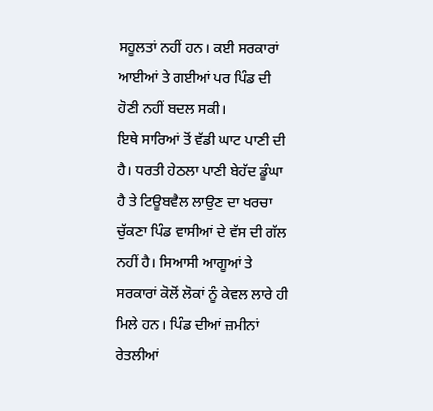ਸਹੂਲਤਾਂ ਨਹੀਂ ਹਨ। ਕਈ ਸਰਕਾਰਾਂ ਆਈਆਂ ਤੇ ਗਈਆਂ ਪਰ ਪਿੰਡ ਦੀ ਹੋਣੀ ਨਹੀਂ ਬਦਲ ਸਕੀ।
ਇਥੇ ਸਾਰਿਆਂ ਤੋਂ ਵੱਡੀ ਘਾਟ ਪਾਣੀ ਦੀ ਹੈ। ਧਰਤੀ ਹੇਠਲਾ ਪਾਣੀ ਬੇਹੱਦ ਡੂੰਘਾ ਹੈ ਤੇ ਟਿਊਬਵੈਲ ਲਾਉਣ ਦਾ ਖਰਚਾ ਚੁੱਕਣਾ ਪਿੰਡ ਵਾਸੀਆਂ ਦੇ ਵੱਸ ਦੀ ਗੱਲ ਨਹੀਂ ਹੈ। ਸਿਆਸੀ ਆਗੂਆਂ ਤੇ ਸਰਕਾਰਾਂ ਕੋਲੋਂ ਲੋਕਾਂ ਨੂੰ ਕੇਵਲ ਲਾਰੇ ਹੀ ਮਿਲੇ ਹਨ। ਪਿੰਡ ਦੀਆਂ ਜ਼ਮੀਨਾਂ ਰੇਤਲੀਆਂ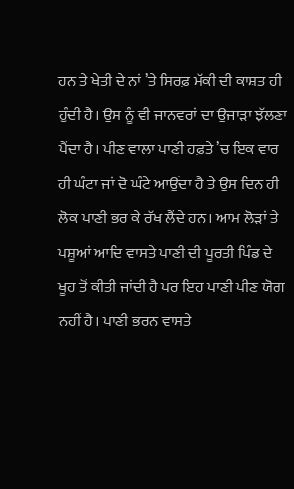ਹਨ ਤੇ ਖੇਤੀ ਦੇ ਨਾਂ ’ਤੇ ਸਿਰਫ਼ ਮੱਕੀ ਦੀ ਕਾਸ਼ਤ ਹੀ ਹੁੰਦੀ ਹੈ। ਉਸ ਨੂੰ ਵੀ ਜਾਨਵਰਾਂ ਦਾ ਉਜਾੜਾ ਝੱਲਣਾ ਪੈਂਦਾ ਹੈ। ਪੀਣ ਵਾਲਾ ਪਾਣੀ ਹਫ਼ਤੇ ’ਚ ਇਕ ਵਾਰ ਹੀ ਘੰਟਾ ਜਾਂ ਦੋ ਘੰਟੇ ਆਉਂਦਾ ਹੈ ਤੇ ਉਸ ਦਿਨ ਹੀ ਲੋਕ ਪਾਣੀ ਭਰ ਕੇ ਰੱਖ ਲੈਂਦੇ ਹਨ। ਆਮ ਲੋੜਾਂ ਤੇ ਪਸ਼ੂਆਂ ਆਦਿ ਵਾਸਤੇ ਪਾਣੀ ਦੀ ਪੂਰਤੀ ਪਿੰਡ ਦੇ ਖੂਹ ਤੋਂ ਕੀਤੀ ਜਾਂਦੀ ਹੈ ਪਰ ਇਹ ਪਾਣੀ ਪੀਣ ਯੋਗ ਨਹੀਂ ਹੈ। ਪਾਣੀ ਭਰਨ ਵਾਸਤੇ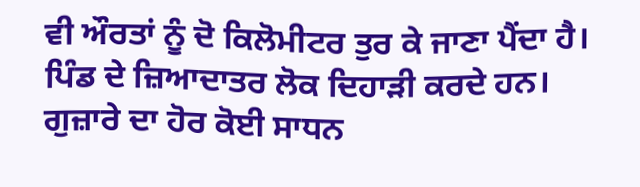ਵੀ ਔਰਤਾਂ ਨੂੰ ਦੋ ਕਿਲੋਮੀਟਰ ਤੁਰ ਕੇ ਜਾਣਾ ਪੈਂਦਾ ਹੈ। ਪਿੰਡ ਦੇ ਜ਼ਿਆਦਾਤਰ ਲੋਕ ਦਿਹਾੜੀ ਕਰਦੇ ਹਨ। ਗੁਜ਼ਾਰੇ ਦਾ ਹੋਰ ਕੋਈ ਸਾਧਨ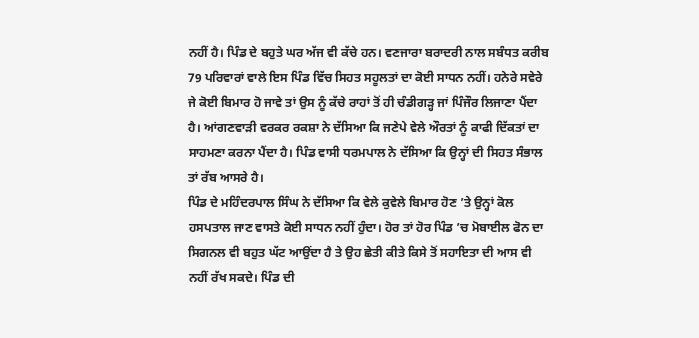ਨਹੀਂ ਹੈ। ਪਿੰਡ ਦੇ ਬਹੁਤੇ ਘਰ ਅੱਜ ਵੀ ਕੱਚੇ ਹਨ। ਵਣਜਾਰਾ ਬਰਾਦਰੀ ਨਾਲ ਸਬੰਧਤ ਕਰੀਬ 79 ਪਰਿਵਾਰਾਂ ਵਾਲੇ ਇਸ ਪਿੰਡ ਵਿੱਚ ਸਿਹਤ ਸਹੂਲਤਾਂ ਦਾ ਕੋਈ ਸਾਧਨ ਨਹੀਂ। ਹਨੇਰੇ ਸਵੇਰੇ ਜੇ ਕੋਈ ਬਿਮਾਰ ਹੋ ਜਾਵੇ ਤਾਂ ਉਸ ਨੂੰ ਕੱਚੇ ਰਾਹਾਂ ਤੋਂ ਹੀ ਚੰਡੀਗੜ੍ਹ ਜਾਂ ਪਿੰਜੌਰ ਲਿਜਾਣਾ ਪੈਂਦਾ ਹੈ। ਆਂਗਣਵਾੜੀ ਵਰਕਰ ਰਕਸ਼ਾ ਨੇ ਦੱਸਿਆ ਕਿ ਜਣੇਪੇ ਵੇਲੇ ਔਰਤਾਂ ਨੂੰ ਕਾਫੀ ਦਿੱਕਤਾਂ ਦਾ ਸਾਹਮਣਾ ਕਰਨਾ ਪੈਂਦਾ ਹੈ। ਪਿੰਡ ਵਾਸੀ ਧਰਮਪਾਲ ਨੇ ਦੱਸਿਆ ਕਿ ਉਨ੍ਹਾਂ ਦੀ ਸਿਹਤ ਸੰਭਾਲ ਤਾਂ ਰੱਬ ਆਸਰੇ ਹੈ।
ਪਿੰਡ ਦੇ ਮਹਿੰਦਰਪਾਲ ਸਿੰਘ ਨੇ ਦੱਸਿਆ ਕਿ ਵੇਲੇ ਕੁਵੇਲੇ ਬਿਮਾਰ ਹੋਣ ’ਤੇ ਉਨ੍ਹਾਂ ਕੋਲ ਹਸਪਤਾਲ ਜਾਣ ਵਾਸਤੇ ਕੋਈ ਸਾਧਨ ਨਹੀਂ ਹੁੰਦਾ। ਹੋਰ ਤਾਂ ਹੋਰ ਪਿੰਡ ’ਚ ਮੋਬਾਈਲ ਫੋਨ ਦਾ ਸਿਗਨਲ ਵੀ ਬਹੁਤ ਘੱਟ ਆਉਂਦਾ ਹੈ ਤੇ ਉਹ ਛੇਤੀ ਕੀਤੇ ਕਿਸੇ ਤੋਂ ਸਹਾਇਤਾ ਦੀ ਆਸ ਵੀ ਨਹੀਂ ਰੱਖ ਸਕਦੇ। ਪਿੰਡ ਦੀ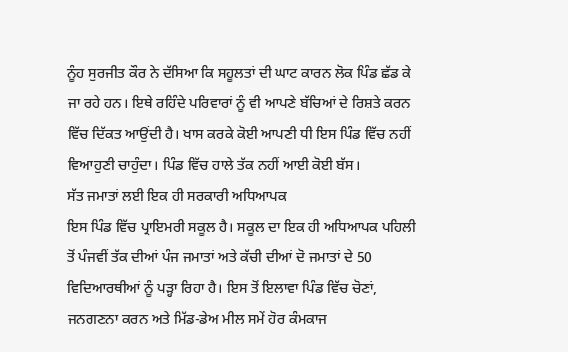ਨੂੰਹ ਸੁਰਜੀਤ ਕੌਰ ਨੇ ਦੱਸਿਆ ਕਿ ਸਹੂਲਤਾਂ ਦੀ ਘਾਟ ਕਾਰਨ ਲੋਕ ਪਿੰਡ ਛੱਡ ਕੇ ਜਾ ਰਹੇ ਹਨ। ਇਥੇ ਰਹਿੰਦੇ ਪਰਿਵਾਰਾਂ ਨੂੰ ਵੀ ਆਪਣੇ ਬੱਚਿਆਂ ਦੇ ਰਿਸ਼ਤੇ ਕਰਨ ਵਿੱਚ ਦਿੱਕਤ ਆਉਂਦੀ ਹੈ। ਖਾਸ ਕਰਕੇ ਕੋਈ ਆਪਣੀ ਧੀ ਇਸ ਪਿੰਡ ਵਿੱਚ ਨਹੀਂ ਵਿਆਹੁਣੀ ਚਾਹੁੰਦਾ। ਪਿੰਡ ਵਿੱਚ ਹਾਲੇ ਤੱਕ ਨਹੀਂ ਆਈ ਕੋਈ ਬੱਸ।
ਸੱਤ ਜਮਾਤਾਂ ਲਈ ਇਕ ਹੀ ਸਰਕਾਰੀ ਅਧਿਆਪਕ
ਇਸ ਪਿੰਡ ਵਿੱਚ ਪ੍ਰਾਇਮਰੀ ਸਕੂਲ ਹੈ। ਸਕੂਲ ਦਾ ਇਕ ਹੀ ਅਧਿਆਪਕ ਪਹਿਲੀ ਤੋਂ ਪੰਜਵੀਂ ਤੱਕ ਦੀਆਂ ਪੰਜ ਜਮਾਤਾਂ ਅਤੇ ਕੱਚੀ ਦੀਆਂ ਦੋ ਜਮਾਤਾਂ ਦੇ 50 ਵਿਦਿਆਰਥੀਆਂ ਨੂੰ ਪੜ੍ਹਾ ਰਿਹਾ ਹੈ। ਇਸ ਤੋਂ ਇਲਾਵਾ ਪਿੰਡ ਵਿੱਚ ਚੋਣਾਂ, ਜਨਗਣਨਾ ਕਰਨ ਅਤੇ ਮਿੱਡ-ਡੇਅ ਮੀਲ ਸਮੇਂ ਹੋਰ ਕੰਮਕਾਜ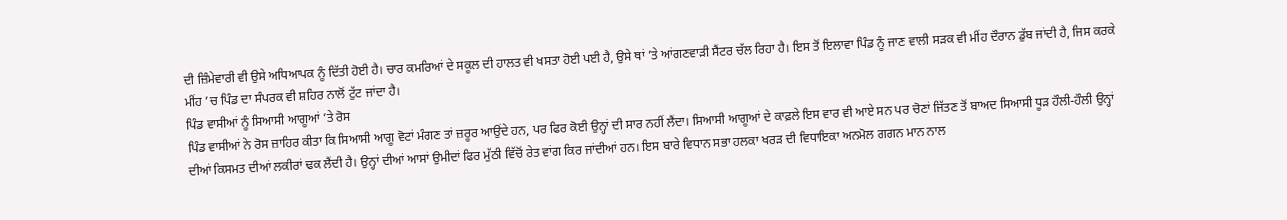ਦੀ ਜ਼ਿੰਮੇਵਾਰੀ ਵੀ ਉਸੇ ਅਧਿਆਪਕ ਨੂੰ ਦਿੱਤੀ ਹੋਈ ਹੈ। ਚਾਰ ਕਮਰਿਆਂ ਦੇ ਸਕੂਲ ਦੀ ਹਾਲਤ ਵੀ ਖਸਤਾ ਹੋਈ ਪਈ ਹੈ, ਉਸੇ ਥਾਂ ’ਤੇ ਆਂਗਣਵਾੜੀ ਸੈਂਟਰ ਚੱਲ ਰਿਹਾ ਹੈ। ਇਸ ਤੋਂ ਇਲਾਵਾ ਪਿੰਡ ਨੂੰ ਜਾਣ ਵਾਲੀ ਸੜਕ ਵੀ ਮੀਂਹ ਦੌਰਾਨ ਡੁੱਬ ਜਾਂਦੀ ਹੈ, ਜਿਸ ਕਰਕੇ ਮੀਂਹ ’ਚ ਪਿੰਡ ਦਾ ਸੰਪਰਕ ਵੀ ਸ਼ਹਿਰ ਨਾਲੋਂ ਟੁੱਟ ਜਾਂਦਾ ਹੈ।
ਪਿੰਡ ਵਾਸੀਆਂ ਨੂੰ ਸਿਆਸੀ ਆਗੂਆਂ ’ਤੇ ਰੋਸ
ਪਿੰਡ ਵਾਸੀਆਂ ਨੇ ਰੋਸ ਜ਼ਾਹਿਰ ਕੀਤਾ ਕਿ ਸਿਆਸੀ ਆਗੂ ਵੋਟਾਂ ਮੰਗਣ ਤਾਂ ਜ਼ਰੂਰ ਆਉਂਦੇ ਹਨ, ਪਰ ਫਿਰ ਕੋਈ ਉਨ੍ਹਾਂ ਦੀ ਸਾਰ ਨਹੀਂ ਲੈਂਦਾ। ਸਿਆਸੀ ਆਗੂਆਂ ਦੇ ਕਾਫ਼ਲੇ ਇਸ ਵਾਰ ਵੀ ਆਏ ਸਨ ਪਰ ਚੋਣਾਂ ਜਿੱਤਣ ਤੋਂ ਬਾਅਦ ਸਿਆਸੀ ਧੂੜ ਹੌਲੀ-ਹੌਲੀ ਉਨ੍ਹਾਂ ਦੀਆਂ ਕਿਸਮਤ ਦੀਆਂ ਲਕੀਰਾਂ ਢਕ ਲੈਂਦੀ ਹੈ। ਉਨ੍ਹਾਂ ਦੀਆਂ ਆਸਾਂ ਉਮੀਦਾਂ ਫਿਰ ਮੁੱਠੀ ਵਿੱਚੋਂ ਰੇਤ ਵਾਂਗ ਕਿਰ ਜਾਂਦੀਆਂ ਹਨ। ਇਸ ਬਾਰੇ ਵਿਧਾਨ ਸਭਾ ਹਲਕਾ ਖਰੜ ਦੀ ਵਿਧਾਇਕਾ ਅਨਮੋਲ ਗਗਨ ਮਾਨ ਨਾਲ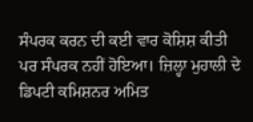ਸੰਪਰਕ ਕਰਨ ਦੀ ਕਈ ਵਾਰ ਕੋਸ਼ਿਸ਼ ਕੀਤੀ ਪਰ ਸੰਪਰਕ ਨਹੀਂ ਹੋਇਆ। ਜ਼ਿਲ੍ਹਾ ਮੁਹਾਲੀ ਦੇ ਡਿਪਟੀ ਕਮਿਸ਼ਨਰ ਅਮਿਤ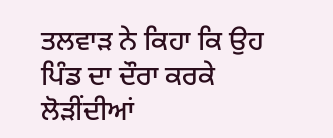ਤਲਵਾੜ ਨੇ ਕਿਹਾ ਕਿ ਉਹ ਪਿੰਡ ਦਾ ਦੌਰਾ ਕਰਕੇ ਲੋੜੀਂਦੀਆਂ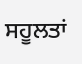ਸਹੂਲਤਾਂ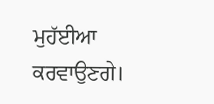ਮੁਹੱਈਆ ਕਰਵਾਉਣਗੇ।